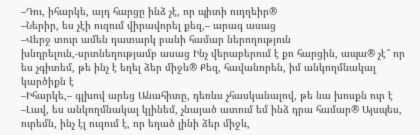–Դու, իհարկե, այդ հարցը ինձ չէ, որ պիտի ուղղեիր®
–Ներիր, ես չէի ուզում վիրավորել քեզ,– արագ ասաց
–Վերջ տուր ամեն դատարկ բանի համար ներողություն խնդրելուն,-սրտնեղությամբ ասաց Ինչ վերաբերում է քո հարցին, ապա® չէ՞ որ ես չգիտեմ, թե ինչ է եղել ձեր միջև® Քեզ, հավանորեն, իմ անկողմնակալ կարծիքն է
–Իհարկե,– գլխով արեց Անահիտը, դեռևս չհասկանալով, թե նա խոսքն ուր է
–Լավ, ես անկողմնակալ կլինեմ, չնայած ատում եմ ինձ դրա համար® Այսպես, ուրեմն, ինչ էլ ուզում է, որ եղած լինի ձեր միջև,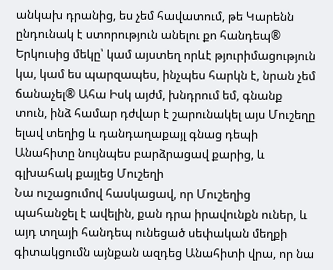անկախ դրանից, ես չեմ հավատում, թե Կարենն ընդունակ է ստորություն անելու քո հանդեպ® Երկուսից մեկը՝ կամ այստեղ որևէ թյուրիմացություն կա, կամ ես պարզապես, ինչպես հարկն է, նրան չեմ ճանաչել® Ահա Իսկ այժմ, խնդրում եմ, գնանք տուն, ինձ համար դժվար է շարունակել այս Մուշեղը ելավ տեղից և դանդաղաքայլ գնաց դեպի Անահիտը նույնպես բարձրացավ քարից, և գլխահակ քայլեց Մուշեղի
Նա ուշացումով հասկացավ, որ Մուշեղից պահանջել է ավելին, քան դրա իրավունքն ուներ, և այդ տղայի հանդեպ ունեցած սեփական մեղքի գիտակցումն այնքան ազդեց Անահիտի վրա, որ նա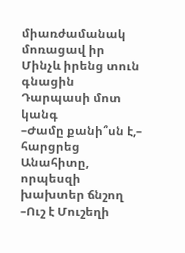միառժամանակ մոռացավ իր Մինչև իրենց տուն գնացին Դարպասի մոտ կանգ
–Ժամը քանի՞սն է,– հարցրեց Անահիտը, որպեսզի խախտեր ճնշող
–Ուշ է Մուշեղի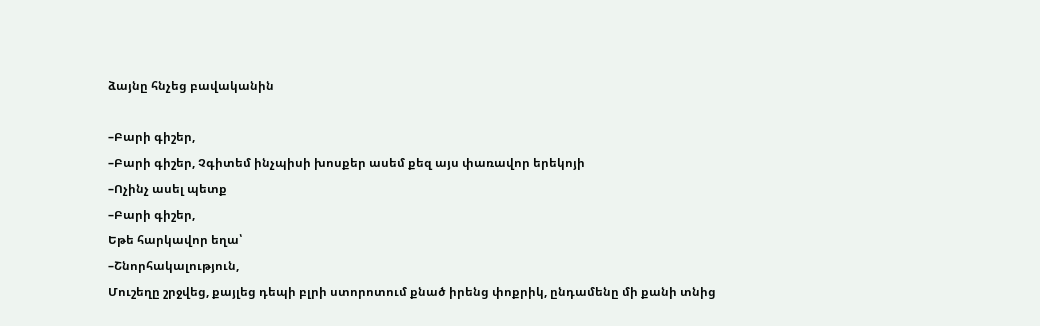ձայնը հնչեց բավականին

–Բարի գիշեր,
–Բարի գիշեր, Չգիտեմ ինչպիսի խոսքեր ասեմ քեզ այս փառավոր երեկոյի
–Ոչինչ ասել պետք
–Բարի գիշեր,
Եթե հարկավոր եղա՝
–Շնորհակալություն,
Մուշեղը շրջվեց, քայլեց դեպի բլրի ստորոտում քնած իրենց փոքրիկ, ընդամենը մի քանի տնից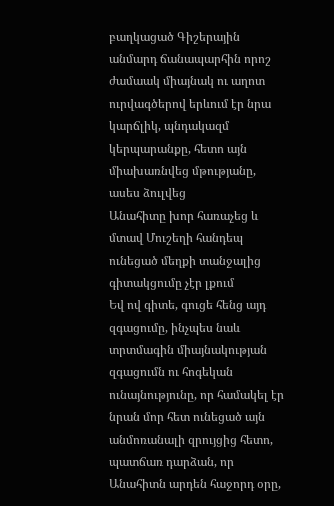բաղկացած Գիշերային անմարդ ճանապարհին որոշ ժամաակ միայնակ ու աղոտ ուրվագծերով երևում էր նրա կարճլիկ, պնդակազմ կերպարանքը, հետո այն միախառնվեց մթությանը, ասես ձուլվեց
Անահիտը խոր հառաչեց և մտավ Մուշեղի հանդեպ ունեցած մեղքի տանջալից գիտակցումը չէր լքում
Եվ ով գիտե, գուցե հենց այդ զգացումը, ինչպես նաև տրտմագին միայնակության զգացումն ու հոգեկան ունայնությունը, որ համակել էր նրան մոր հետ ունեցած այն անմոռանալի զրույցից հետո, պատճառ դարձան, որ Անահիտն արդեն հաջորդ օրը,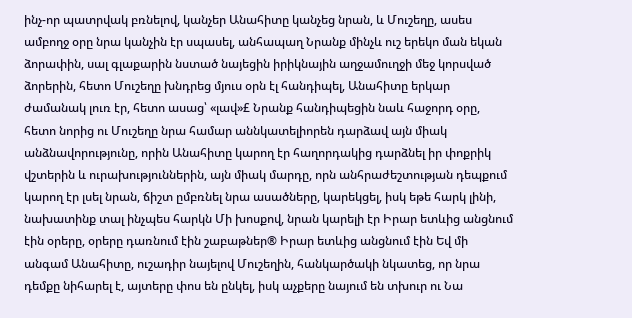ինչ-որ պատրվակ բռնելով, կանչեր Անահիտը կանչեց նրան, և Մուշեղը, ասես ամբողջ օրը նրա կանչին էր սպասել, անհապաղ Նրանք մինչև ուշ երեկո ման եկան ձորափին, սալ գլաքարին նստած նայեցին իրիկնային աղջամուղջի մեջ կորսված ձորերին, հետո Մուշեղը խնդրեց մյուս օրն էլ հանդիպել, Անահիտը երկար ժամանակ լուռ էր, հետո ասաց՝ «լավ»£ Նրանք հանդիպեցին նաև հաջորդ օրը, հետո նորից ու Մուշեղը նրա համար աննկատելիորեն դարձավ այն միակ անձնավորությունը, որին Անահիտը կարող էր հաղորդակից դարձնել իր փոքրիկ վշտերին և ուրախություններին, այն միակ մարդը, որն անհրաժեշտության դեպքում կարող էր լսել նրան, ճիշտ ըմբռնել նրա ասածները, կարեկցել, իսկ եթե հարկ լինի, նախատինք տալ ինչպես հարկն Մի խոսքով, նրան կարելի էր Իրար ետևից անցնում էին օրերը, օրերը դառնում էին շաբաթներ® Իրար ետևից անցնում էին Եվ մի անգամ Անահիտը, ուշադիր նայելով Մուշեղին, հանկարծակի նկատեց, որ նրա դեմքը նիհարել է, այտերը փոս են ընկել, իսկ աչքերը նայում են տխուր ու Նա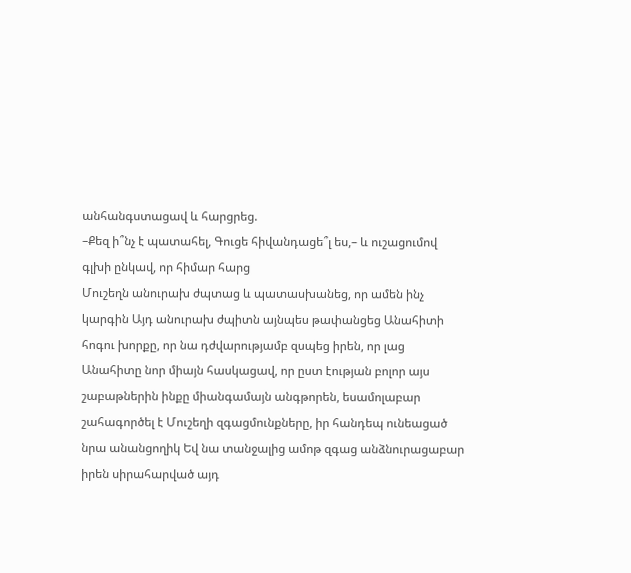անհանգստացավ և հարցրեց.
–Քեզ ի՞նչ է պատահել, Գուցե հիվանդացե՞լ ես,– և ուշացումով գլխի ընկավ, որ հիմար հարց
Մուշեղն անուրախ ժպտաց և պատասխանեց, որ ամեն ինչ կարգին Այդ անուրախ ժպիտն այնպես թափանցեց Անահիտի հոգու խորքը, որ նա դժվարությամբ զսպեց իրեն, որ լաց Անահիտը նոր միայն հասկացավ, որ ըստ էության բոլոր այս շաբաթներին ինքը միանգամայն անգթորեն, եսամոլաբար շահագործել է Մուշեղի զգացմունքները, իր հանդեպ ունեացած նրա անանցողիկ Եվ նա տանջալից ամոթ զգաց անձնուրացաբար իրեն սիրահարված այդ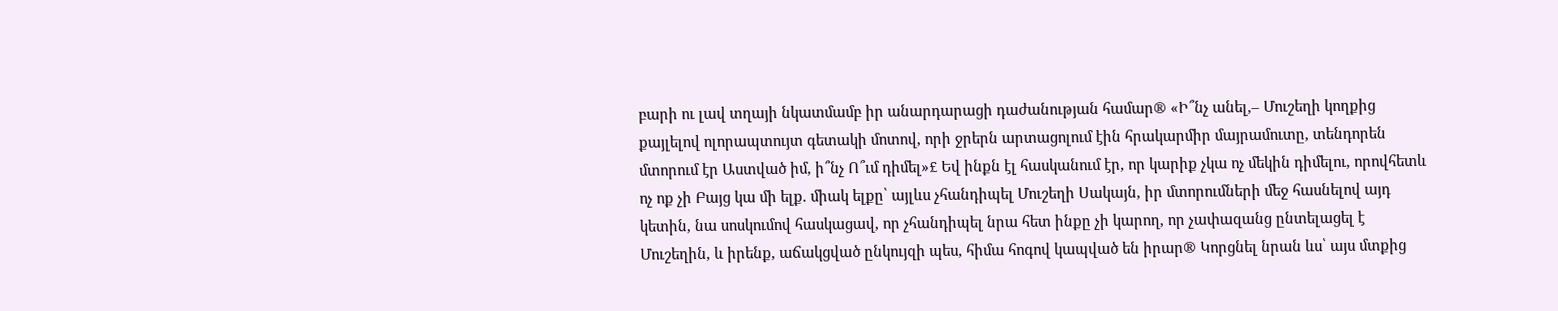բարի ու լավ տղայի նկատմամբ իր անարդարացի դաժանության համար® «Ի՞նչ անել,– Մուշեղի կողքից քայլելով ոլորապտույտ գետակի մոտով, որի ջրերն արտացոլում էին հրակարմիր մայրամուտը, տենդորեն մտորում էր Աստված իմ, ի՞նչ Ո՞ւմ դիմել»£ Եվ ինքն էլ հասկանում էր, որ կարիք չկա ոչ մեկին դիմելու, որովհետև ոչ ոք չի Բայց կա մի ելք. միակ ելքը՝ այլևս չհանդիպել Մուշեղի Սակայն, իր մտորումների մեջ հասնելով այդ կետին, նա սոսկումով հասկացավ, որ չհանդիպել նրա հետ ինքը չի կարող, որ չափազանց ընտելացել է Մուշեղին, և իրենք, աճակցված ընկույզի պես, հիմա հոգով կապված են իրար® Կորցնել նրան ևս՝ այս մտքից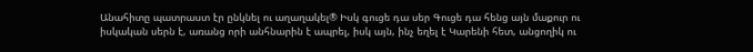Անահիտը պատրաստ էր ընկնել ու աղաղակել® Իսկ գուցե դա սեր Գուցե դա հենց այն մաքուր ու իսկական սերն է, առանց որի անհնարին է ապրել, իսկ այն, ինչ եղել է Կարենի հետ, անցողիկ ու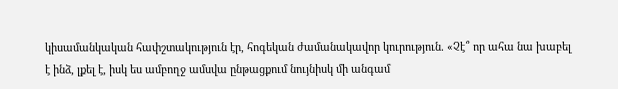կիսամանկական հափշտակություն էր, հոգեկան ժամանակավոր կուրություն. «Չէ՞ որ ահա նա խաբել է ինձ, լքել է, իսկ ես ամբողջ ամսվա ընթացքում նույնիսկ մի անգամ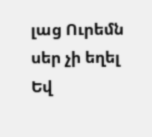լաց Ուրեմն սեր չի եղել Եվ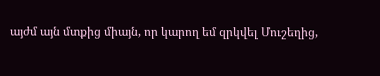այժմ այն մտքից միայն, որ կարող եմ զրկվել Մուշեղից,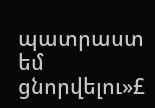պատրաստ եմ ցնորվելու»£